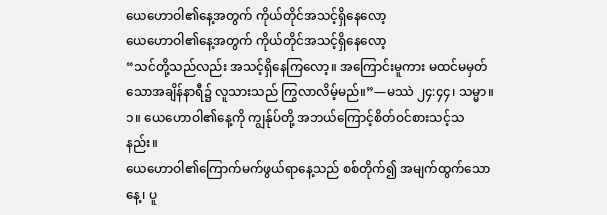ယေဟောဝါ၏နေ့အတွက် ကိုယ်တိုင်အသင့်ရှိနေလော့
ယေဟောဝါ၏နေ့အတွက် ကိုယ်တိုင်အသင့်ရှိနေလော့
“သင်တို့သည်လည်း အသင့်ရှိနေကြလော့။ အကြောင်းမူကား မထင်မမှတ်သောအချိန်နာရီ၌ လူသားသည် ကြွလာလိမ့်မည်။”—မဿဲ ၂၄:၄၄၊ သမ္မာ။
၁။ ယေဟောဝါ၏နေ့ကို ကျွန်ုပ်တို့ အဘယ်ကြောင့်စိတ်ဝင်စားသင့်သနည်း။
ယေဟောဝါ၏ကြောက်မက်ဖွယ်ရာနေ့သည် စစ်တိုက်၍ အမျက်ထွက်သောနေ့၊ ပူ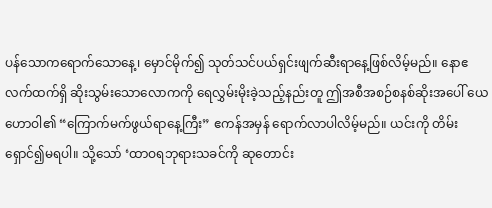ပန်သောကရောက်သောနေ့၊ မှောင်မိုက်၍ သုတ်သင်ပယ်ရှင်းဖျက်ဆီးရာနေ့ဖြစ်လိမ့်မည်။ နောဧလက်ထက်ရှိ ဆိုးသွမ်းသောလောကကို ရေလွှမ်းမိုးခဲ့သည့်နည်းတူ ဤအစီအစဉ်စနစ်ဆိုးအပေါ် ယေဟောဝါ၏ “ကြောက်မက်ဖွယ်ရာနေ့ကြီး” ဧကန်အမှန် ရောက်လာပါလိမ့်မည်။ ယင်းကို တိမ်းရှောင်၍မရပါ။ သို့သော် ‘ထာဝရဘုရားသခင်ကို ဆုတောင်း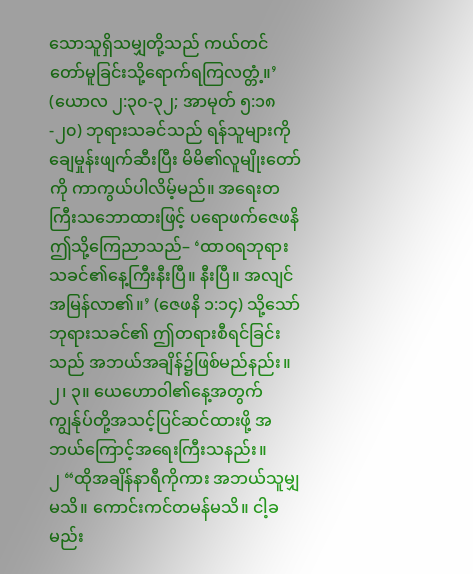သောသူရှိသမျှတို့သည် ကယ်တင်တော်မူခြင်းသို့ရောက်ရကြလတ္တံ့။’ (ယောလ ၂:၃၀-၃၂; အာမုတ် ၅:၁၈-၂၀) ဘုရားသခင်သည် ရန်သူများကို ချေမှုန်းဖျက်ဆီးပြီး မိမိ၏လူမျိုးတော်ကို ကာကွယ်ပါလိမ့်မည်။ အရေးတကြီးသဘောထားဖြင့် ပရောဖက်ဇေဖနိ ဤသို့ကြေညာသည်– ‘ထာဝရဘုရားသခင်၏နေ့ကြီးနီးပြီ။ နီးပြီ။ အလျင်အမြန်လာ၏။’ (ဇေဖနိ ၁:၁၄) သို့သော် ဘုရားသခင်၏ ဤတရားစီရင်ခြင်းသည် အဘယ်အချိန်၌ဖြစ်မည်နည်း။
၂၊ ၃။ ယေဟောဝါ၏နေ့အတွက် ကျွန်ုပ်တို့အသင့်ပြင်ဆင်ထားဖို့ အဘယ်ကြောင့်အရေးကြီးသနည်း။
၂ “ထိုအချိန်နာရီကိုကား အဘယ်သူမျှမသိ။ ကောင်းကင်တမန်မသိ။ ငါ့ခမည်း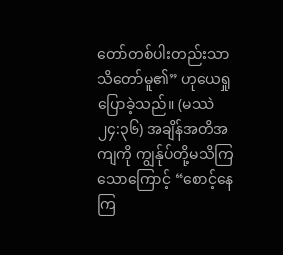တော်တစ်ပါးတည်းသာ သိတော်မူ၏” ဟုယေရှုပြောခဲ့သည်။ (မဿဲ ၂၄:၃၆) အချိန်အတိအကျကို ကျွန်ုပ်တို့မသိကြသောကြောင့် “စောင့်နေကြ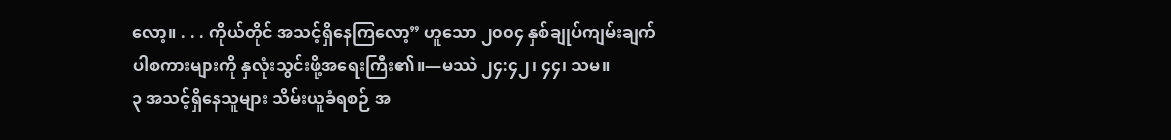လော့။ . . . ကိုယ်တိုင် အသင့်ရှိနေကြလော့” ဟူသော ၂၀၀၄ နှစ်ချုပ်ကျမ်းချက်ပါစကားများကို နှလုံးသွင်းဖို့အရေးကြီး၏။—မဿဲ ၂၄:၄၂၊ ၄၄၊ သမ။
၃ အသင့်ရှိနေသူများ သိမ်းယူခံရစဉ် အ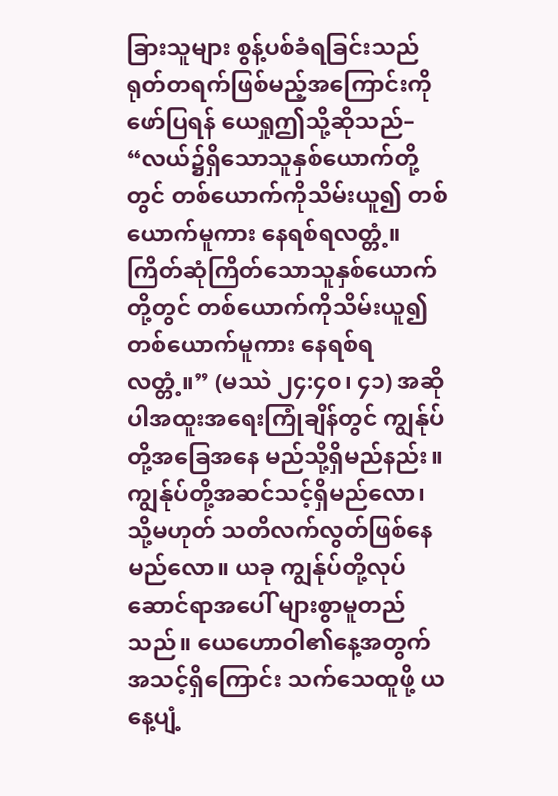ခြားသူများ စွန့်ပစ်ခံရခြင်းသည် ရုတ်တရက်ဖြစ်မည့်အကြောင်းကိုဖော်ပြရန် ယေရှုဤသို့ဆိုသည်– “လယ်၌ရှိသောသူနှစ်ယောက်တို့တွင် တစ်ယောက်ကိုသိမ်းယူ၍ တစ်ယောက်မူကား နေရစ်ရလတ္တံ့။ ကြိတ်ဆုံကြိတ်သောသူနှစ်ယောက်တို့တွင် တစ်ယောက်ကိုသိမ်းယူ၍ တစ်ယောက်မူကား နေရစ်ရလတ္တံ့။” (မဿဲ ၂၄:၄၀၊ ၄၁) အဆိုပါအထူးအရေးကြုံချိန်တွင် ကျွန်ုပ်တို့အခြေအနေ မည်သို့ရှိမည်နည်း။ ကျွန်ုပ်တို့အဆင်သင့်ရှိမည်လော၊ သို့မဟုတ် သတိလက်လွတ်ဖြစ်နေမည်လော။ ယခု ကျွန်ုပ်တို့လုပ်ဆောင်ရာအပေါ် များစွာမူတည်သည်။ ယေဟောဝါ၏နေ့အတွက် အသင့်ရှိကြောင်း သက်သေထူဖို့ ယနေ့ပျံ့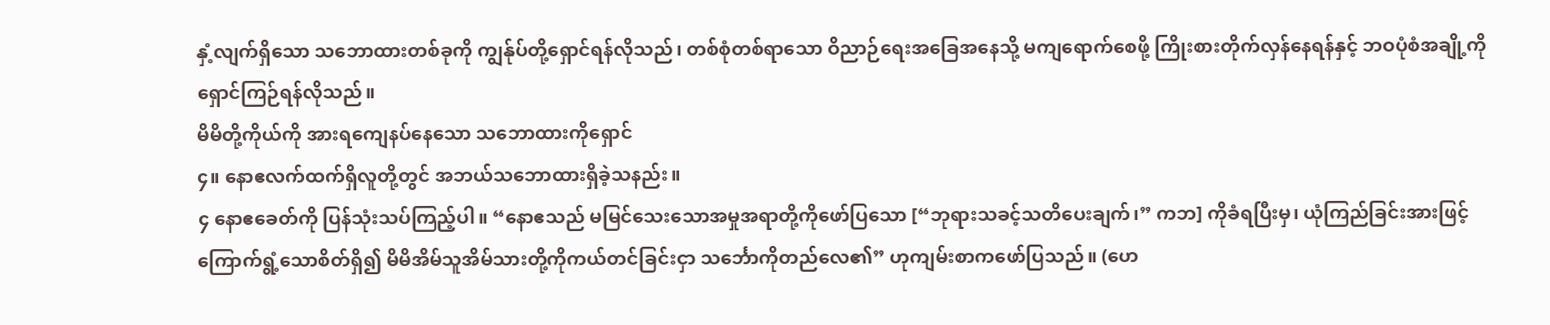နှံ့လျက်ရှိသော သဘောထားတစ်ခုကို ကျွန်ုပ်တို့ရှောင်ရန်လိုသည်၊ တစ်စုံတစ်ရာသော ဝိညာဉ်ရေးအခြေအနေသို့ မကျရောက်စေဖို့ ကြိုးစားတိုက်လှန်နေရန်နှင့် ဘဝပုံစံအချို့ကို ရှောင်ကြဉ်ရန်လိုသည်။
မိမိတို့ကိုယ်ကို အားရကျေနပ်နေသော သဘောထားကိုရှောင်
၄။ နောဧလက်ထက်ရှိလူတို့တွင် အဘယ်သဘောထားရှိခဲ့သနည်း။
၄ နောဧခေတ်ကို ပြန်သုံးသပ်ကြည့်ပါ။ “နောဧသည် မမြင်သေးသောအမှုအရာတို့ကိုဖော်ပြသော [“ဘုရားသခင့်သတိပေးချက်၊” ကဘ] ကိုခံရပြီးမှ၊ ယုံကြည်ခြင်းအားဖြင့် ကြောက်ရွံ့သောစိတ်ရှိ၍ မိမိအိမ်သူအိမ်သားတို့ကိုကယ်တင်ခြင်းငှာ သင်္ဘောကိုတည်လေ၏” ဟုကျမ်းစာကဖော်ပြသည်။ (ဟေ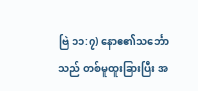ဗြဲ ၁၁:၇) နောဧ၏သင်္ဘောသည် တစ်မူထူးခြားပြီး အ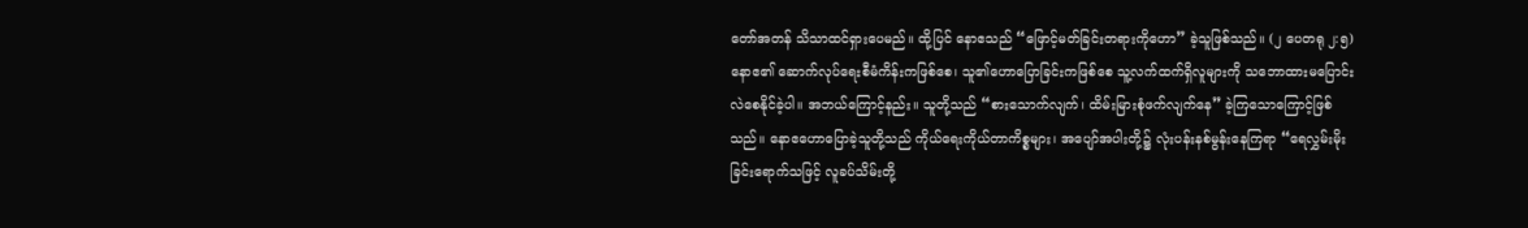တော်အတန် သိသာထင်ရှားပေမည်။ ထို့ပြင် နောဧသည် “ဖြောင့်မတ်ခြင်းတရားကိုဟော” ခဲ့သူဖြစ်သည်။ (၂ ပေတရု ၂:၅) နောဧ၏ ဆောက်လုပ်ရေးစီမံကိန်းကဖြစ်စေ၊ သူ၏ဟောပြောခြင်းကဖြစ်စေ သူ့လက်ထက်ရှိလူများကို သဘောထားမပြောင်းလဲစေနိုင်ခဲ့ပါ။ အဘယ်ကြောင့်နည်း။ သူတို့သည် “စားသောက်လျက်၊ ထိမ်းမြားစုံဖက်လျက်နေ” ခဲ့ကြသောကြောင့်ဖြစ်သည်။ နောဧဟောပြောခဲ့သူတို့သည် ကိုယ်ရေးကိုယ်တာကိစ္စများ၊ အပျော်အပါးတို့၌ လုံးပန်းနစ်မွန်းနေကြရာ “ရေလွှမ်းမိုးခြင်းရောက်သဖြင့် လူခပ်သိမ်းတို့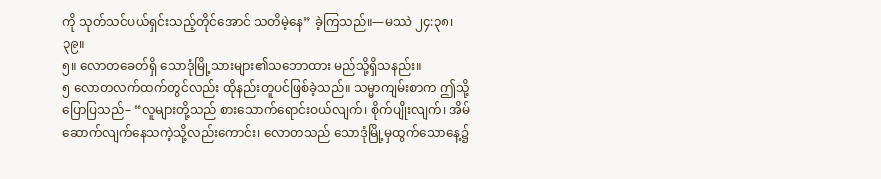ကို သုတ်သင်ပယ်ရှင်းသည့်တိုင်အောင် သတိမဲ့နေ” ခဲ့ကြသည်။—မဿဲ ၂၄:၃၈၊ ၃၉။
၅။ လောတခေတ်ရှိ သောဒုံမြို့သားများ၏သဘောထား မည်သို့ရှိသနည်း။
၅ လောတလက်ထက်တွင်လည်း ထိုနည်းတူပင်ဖြစ်ခဲ့သည်။ သမ္မာကျမ်းစာက ဤသို့ပြောပြသည်– “လူများတို့သည် စားသောက်ရောင်းဝယ်လျက်၊ စိုက်ပျိုးလျက်၊ အိမ်ဆောက်လျက်နေသကဲ့သို့လည်းကောင်း၊ လောတသည် သောဒုံမြို့မှထွက်သောနေ့၌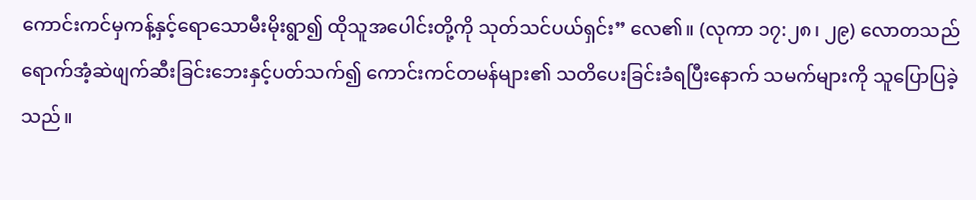ကောင်းကင်မှကန့်နှင့်ရောသောမီးမိုးရွာ၍ ထိုသူအပေါင်းတို့ကို သုတ်သင်ပယ်ရှင်း” လေ၏။ (လုကာ ၁၇:၂၈၊ ၂၉) လောတသည် ရောက်အံ့ဆဲဖျက်ဆီးခြင်းဘေးနှင့်ပတ်သက်၍ ကောင်းကင်တမန်များ၏ သတိပေးခြင်းခံရပြီးနောက် သမက်များကို သူပြောပြခဲ့သည်။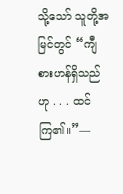သို့သော် သူတို့အမြင်တွင် “ကျီစားဟန်ရှိသည်ဟု . . . ထင်ကြ၏။”—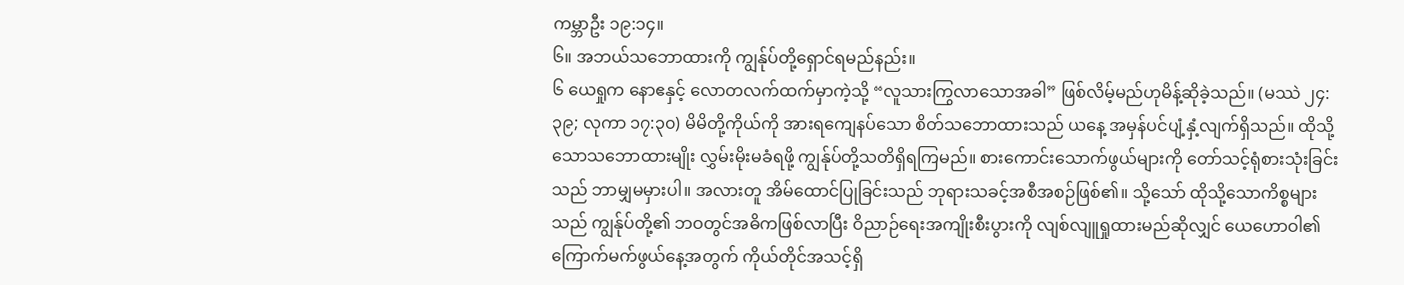ကမ္ဘာဦး ၁၉:၁၄။
၆။ အဘယ်သဘောထားကို ကျွန်ုပ်တို့ရှောင်ရမည်နည်း။
၆ ယေရှုက နောဧနှင့် လောတလက်ထက်မှာကဲ့သို့ “လူသားကြွလာသောအခါ” ဖြစ်လိမ့်မည်ဟုမိန့်ဆိုခဲ့သည်။ (မဿဲ ၂၄:၃၉; လုကာ ၁၇:၃၀) မိမိတို့ကိုယ်ကို အားရကျေနပ်သော စိတ်သဘောထားသည် ယနေ့ အမှန်ပင်ပျံ့နှံ့လျက်ရှိသည်။ ထိုသို့သောသဘောထားမျိုး လွှမ်းမိုးမခံရဖို့ ကျွန်ုပ်တို့သတိရှိရကြမည်။ စားကောင်းသောက်ဖွယ်များကို တော်သင့်ရုံစားသုံးခြင်းသည် ဘာမျှမမှားပါ။ အလားတူ အိမ်ထောင်ပြုခြင်းသည် ဘုရားသခင့်အစီအစဉ်ဖြစ်၏။ သို့သော် ထိုသို့သောကိစ္စများသည် ကျွန်ုပ်တို့၏ ဘဝတွင်အဓိကဖြစ်လာပြီး ဝိညာဉ်ရေးအကျိုးစီးပွားကို လျစ်လျူရှုထားမည်ဆိုလျှင် ယေဟောဝါ၏ကြောက်မက်ဖွယ်နေ့အတွက် ကိုယ်တိုင်အသင့်ရှိ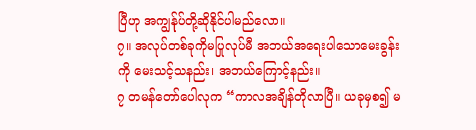ပြီဟု အကျွန်ုပ်တို့ဆိုနိုင်ပါမည်လော။
၇။ အလုပ်တစ်ခုကိုမပြုလုပ်မီ အဘယ်အရေးပါသောမေးခွန်းကို မေးသင့်သနည်း၊ အဘယ်ကြောင့်နည်း။
၇ တမန်တော်ပေါလုက “ကာလအချိန်တိုလာပြီ။ ယခုမှစ၍ မ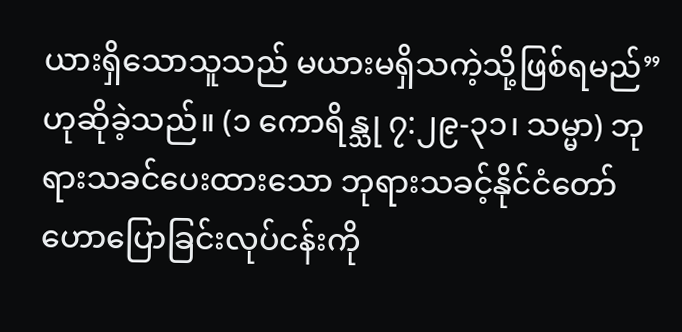ယားရှိသောသူသည် မယားမရှိသကဲ့သို့ဖြစ်ရမည်” ဟုဆိုခဲ့သည်။ (၁ ကောရိန္သု ၇:၂၉-၃၁၊ သမ္မာ) ဘုရားသခင်ပေးထားသော ဘုရားသခင့်နိုင်ငံတော်ဟောပြောခြင်းလုပ်ငန်းကို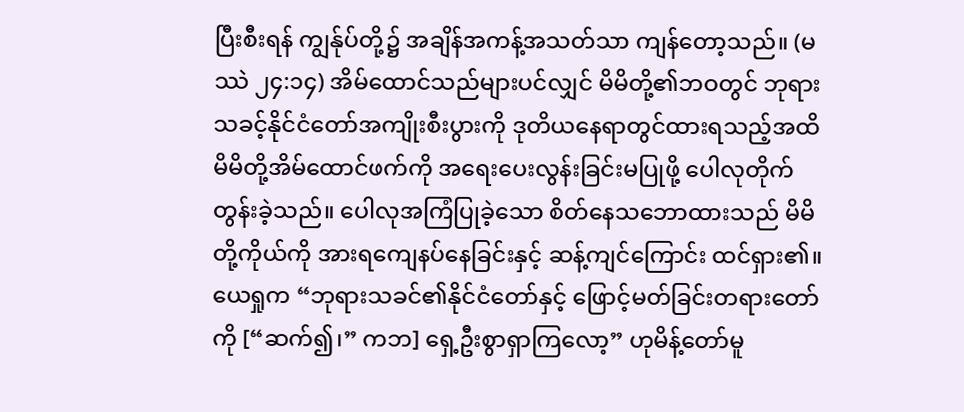ပြီးစီးရန် ကျွန်ုပ်တို့၌ အချိန်အကန့်အသတ်သာ ကျန်တော့သည်။ (မဿဲ ၂၄:၁၄) အိမ်ထောင်သည်များပင်လျှင် မိမိတို့၏ဘဝတွင် ဘုရားသခင့်နိုင်ငံတော်အကျိုးစီးပွားကို ဒုတိယနေရာတွင်ထားရသည့်အထိ မိမိတို့အိမ်ထောင်ဖက်ကို အရေးပေးလွန်းခြင်းမပြုဖို့ ပေါလုတိုက်တွန်းခဲ့သည်။ ပေါလုအကြံပြုခဲ့သော စိတ်နေသဘောထားသည် မိမိတို့ကိုယ်ကို အားရကျေနပ်နေခြင်းနှင့် ဆန့်ကျင်ကြောင်း ထင်ရှား၏။ ယေရှုက “ဘုရားသခင်၏နိုင်ငံတော်နှင့် ဖြောင့်မတ်ခြင်းတရားတော်ကို [“ဆက်၍၊” ကဘ] ရှေ့ဦးစွာရှာကြလော့” ဟုမိန့်တော်မူ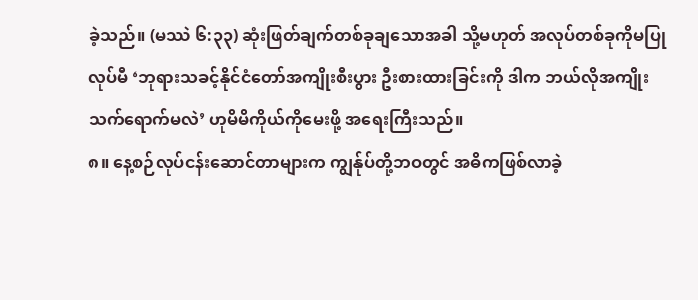ခဲ့သည်။ (မဿဲ ၆:၃၃) ဆုံးဖြတ်ချက်တစ်ခုချသောအခါ သို့မဟုတ် အလုပ်တစ်ခုကိုမပြုလုပ်မီ ‘ဘုရားသခင့်နိုင်ငံတော်အကျိုးစီးပွား ဦးစားထားခြင်းကို ဒါက ဘယ်လိုအကျိုးသက်ရောက်မလဲ’ ဟုမိမိကိုယ်ကိုမေးဖို့ အရေးကြီးသည်။
၈။ နေ့စဉ်လုပ်ငန်းဆောင်တာများက ကျွန်ုပ်တို့ဘဝတွင် အဓိကဖြစ်လာခဲ့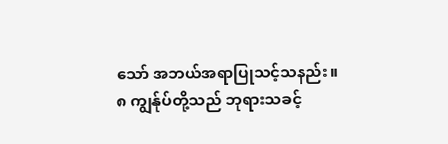သော် အဘယ်အရာပြုသင့်သနည်း။
၈ ကျွန်ုပ်တို့သည် ဘုရားသခင့်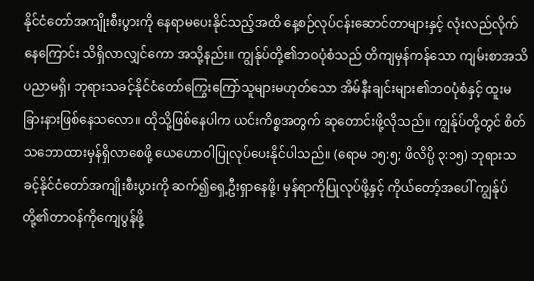နိုင်ငံတော်အကျိုးစီးပွားကို နေရာမပေးနိုင်သည့်အထိ နေ့စဉ်လုပ်ငန်းဆောင်တာများနှင့် လုံးလည်လိုက်နေကြောင်း သိရှိလာလျှင်ကော အသို့နည်း။ ကျွန်ုပ်တို့၏ဘဝပုံစံသည် တိကျမှန်ကန်သော ကျမ်းစာအသိပညာမရှိ၊ ဘုရားသခင့်နိုင်ငံတော်ကြွေးကြော်သူများမဟုတ်သော အိမ်နီးချင်းများ၏ဘဝပုံစံနှင့် ထူးမခြားနားဖြစ်နေသလော။ ထိုသို့ဖြစ်နေပါက ယင်းကိစ္စအတွက် ဆုတောင်းဖို့လိုသည်။ ကျွန်ုပ်တို့တွင် စိတ်သဘောထားမှန်ရှိလာစေဖို့ ယေဟောဝါပြုလုပ်ပေးနိုင်ပါသည်။ (ရောမ ၁၅:၅; ဖိလိပ္ပိ ၃:၁၅) ဘုရားသခင့်နိုင်ငံတော်အကျိုးစီးပွားကို ဆက်၍ရှေ့ဦးရှာနေဖို့၊ မှန်ရာကိုပြုလုပ်ဖို့နှင့် ကိုယ်တော့်အပေါ် ကျွန်ုပ်တို့၏တာဝန်ကိုကျေပွန်ဖို့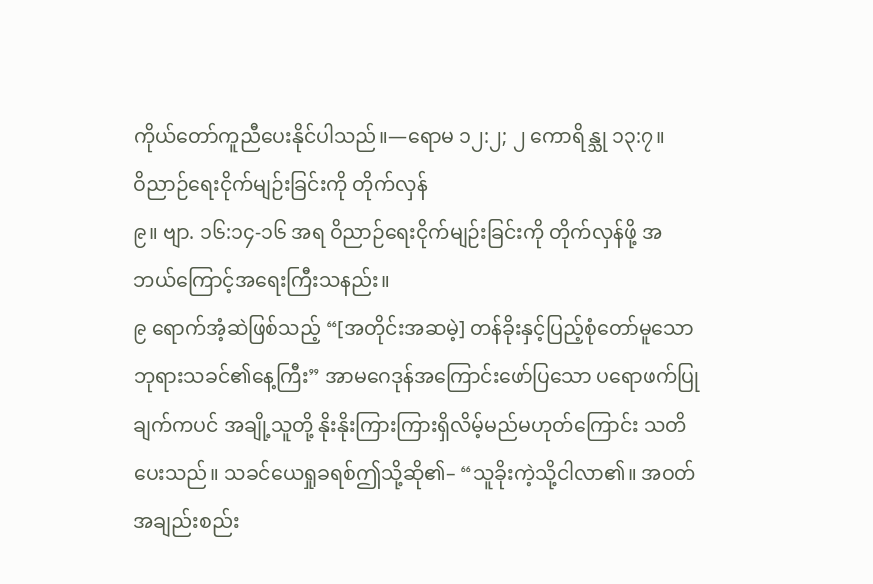ကိုယ်တော်ကူညီပေးနိုင်ပါသည်။—ရောမ ၁၂:၂; ၂ ကောရိန္သု ၁၃:၇။
ဝိညာဉ်ရေးငိုက်မျဉ်းခြင်းကို တိုက်လှန်
၉။ ဗျာ. ၁၆:၁၄-၁၆ အရ ဝိညာဉ်ရေးငိုက်မျဉ်းခြင်းကို တိုက်လှန်ဖို့ အဘယ်ကြောင့်အရေးကြီးသနည်း။
၉ ရောက်အံ့ဆဲဖြစ်သည့် “[အတိုင်းအဆမဲ့] တန်ခိုးနှင့်ပြည့်စုံတော်မူသော ဘုရားသခင်၏နေ့ကြီး” အာမဂေဒုန်အကြောင်းဖော်ပြသော ပရောဖက်ပြုချက်ကပင် အချို့သူတို့ နိုးနိုးကြားကြားရှိလိမ့်မည်မဟုတ်ကြောင်း သတိပေးသည်။ သခင်ယေရှုခရစ်ဤသို့ဆို၏– “သူခိုးကဲ့သို့ငါလာ၏။ အဝတ်အချည်းစည်း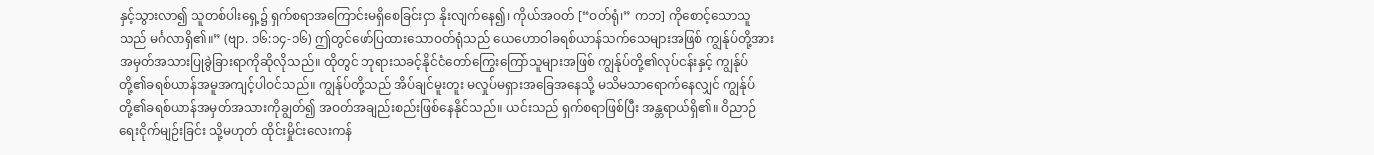နှင့်သွားလာ၍ သူတစ်ပါးရှေ့၌ ရှက်စရာအကြောင်းမရှိစေခြင်းငှာ နိုးလျက်နေ၍၊ ကိုယ်အဝတ် [“ဝတ်ရုံ၊” ကဘ] ကိုစောင့်သောသူသည် မင်္ဂလာရှိ၏။” (ဗျာ. ၁၆:၁၄-၁၆) ဤတွင်ဖော်ပြထားသောဝတ်ရုံသည် ယေဟောဝါခရစ်ယာန်သက်သေများအဖြစ် ကျွန်ုပ်တို့အား အမှတ်အသားပြုခွဲခြားရာကိုဆိုလိုသည်။ ထိုတွင် ဘုရားသခင့်နိုင်ငံတော်ကြွေးကြော်သူများအဖြစ် ကျွန်ုပ်တို့၏လုပ်ငန်းနှင့် ကျွန်ုပ်တို့၏ခရစ်ယာန်အမူအကျင့်ပါဝင်သည်။ ကျွန်ုပ်တို့သည် အိပ်ချင်မူးတူး မလှုပ်မရှားအခြေအနေသို့ မသိမသာရောက်နေလျှင် ကျွန်ုပ်တို့၏ခရစ်ယာန်အမှတ်အသားကိုချွတ်၍ အဝတ်အချည်းစည်းဖြစ်နေနိုင်သည်။ ယင်းသည် ရှက်စရာဖြစ်ပြီး အန္တရာယ်ရှိ၏။ ဝိညာဉ်ရေးငိုက်မျဉ်းခြင်း သို့မဟုတ် ထိုင်းမှိုင်းလေးကန်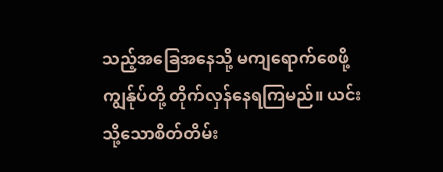သည့်အခြေအနေသို့ မကျရောက်စေဖို့ ကျွန်ုပ်တို့ တိုက်လှန်နေရကြမည်။ ယင်းသို့သောစိတ်တိမ်း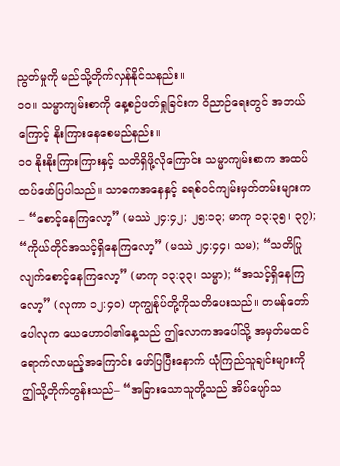ညွတ်မှုကို မည်သို့တိုက်လှန်နိုင်သနည်း။
၁၀။ သမ္မာကျမ်းစာကို နေ့စဉ်ဖတ်ရှုခြင်းက ဝိညာဉ်ရေးတွင် အဘယ်ကြောင့် နိုးကြားနေစေမည်နည်း။
၁၀ နိုးနိုးကြားကြားနှင့် သတိရှိဖို့လိုကြောင်း သမ္မာကျမ်းစာက အထပ်ထပ်ဖော်ပြပါသည်။ သာဓကအနေနှင့် ခရစ်ဝင်ကျမ်းမှတ်တမ်းများက– “စောင့်နေကြလော့” (မဿဲ ၂၄:၄၂; ၂၅:၁၃; မာကု ၁၃:၃၅၊ ၃၇); “ကိုယ်တိုင်အသင့်ရှိနေကြလော့” (မဿဲ ၂၄:၄၄၊ သမ); “သတိပြုလျက်စောင့်နေကြလော့” (မာကု ၁၃:၃၃၊ သမ္မာ); “အသင့်ရှိနေကြလော့” (လုကာ ၁၂:၄၀) ဟုကျွန်ုပ်တို့ကိုသတိပေးသည်။ တမန်တော်ပေါလုက ယေဟောဝါ၏နေ့သည် ဤလောကအပေါ်သို့ အမှတ်မထင်ရောက်လာမည့်အကြောင်း ဖော်ပြပြီးနောက် ယုံကြည်သူချင်းများကို ဤသို့တိုက်တွန်းသည်– “အခြားသောသူတို့သည် အိပ်ပျော်သ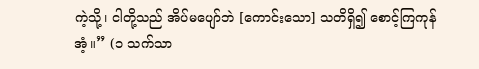ကဲ့သို့၊ ငါတို့သည် အိပ်မပျော်ဘဲ [ကောင်းသော] သတိရှိ၍ စောင့်ကြကုန်အံ့။” (၁ သက်သာ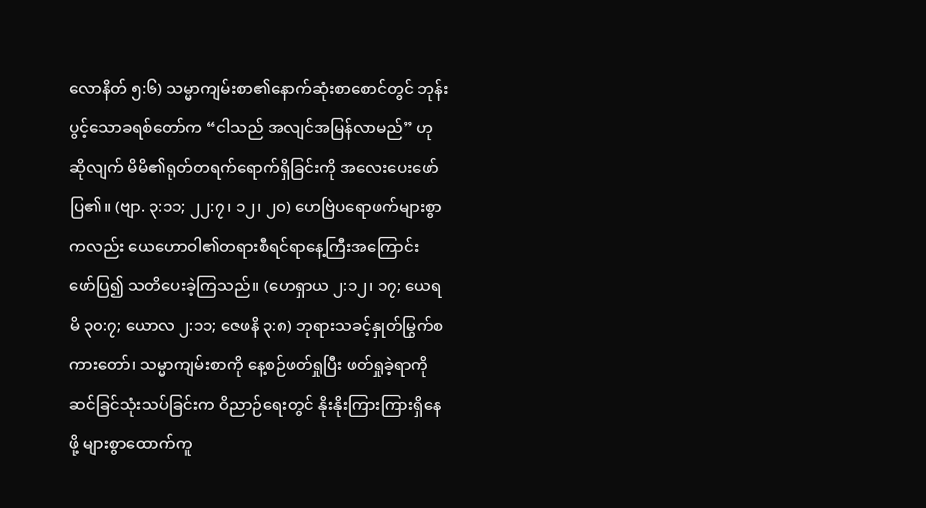လောနိတ် ၅:၆) သမ္မာကျမ်းစာ၏နောက်ဆုံးစာစောင်တွင် ဘုန်းပွင့်သောခရစ်တော်က “ငါသည် အလျင်အမြန်လာမည်” ဟုဆိုလျက် မိမိ၏ရုတ်တရက်ရောက်ရှိခြင်းကို အလေးပေးဖော်ပြ၏။ (ဗျာ. ၃:၁၁; ၂၂:၇၊ ၁၂၊ ၂၀) ဟေဗြဲပရောဖက်များစွာကလည်း ယေဟောဝါ၏တရားစီရင်ရာနေ့ကြီးအကြောင်း ဖော်ပြ၍ သတိပေးခဲ့ကြသည်။ (ဟေရှာယ ၂:၁၂၊ ၁၇; ယေရမိ ၃၀:၇; ယောလ ၂:၁၁; ဇေဖနိ ၃:၈) ဘုရားသခင့်နှုတ်မြွက်စကားတော်၊ သမ္မာကျမ်းစာကို နေ့စဉ်ဖတ်ရှုပြီး ဖတ်ရှုခဲ့ရာကို ဆင်ခြင်သုံးသပ်ခြင်းက ဝိညာဉ်ရေးတွင် နိုးနိုးကြားကြားရှိနေဖို့ များစွာထောက်ကူ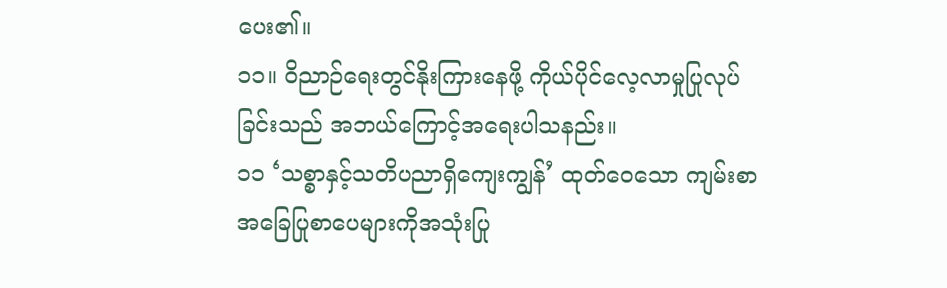ပေး၏။
၁၁။ ဝိညာဉ်ရေးတွင်နိုးကြားနေဖို့ ကိုယ်ပိုင်လေ့လာမှုပြုလုပ်ခြင်းသည် အဘယ်ကြောင့်အရေးပါသနည်း။
၁၁ ‘သစ္စာနှင့်သတိပညာရှိကျေးကျွန်’ ထုတ်ဝေသော ကျမ်းစာအခြေပြုစာပေများကိုအသုံးပြု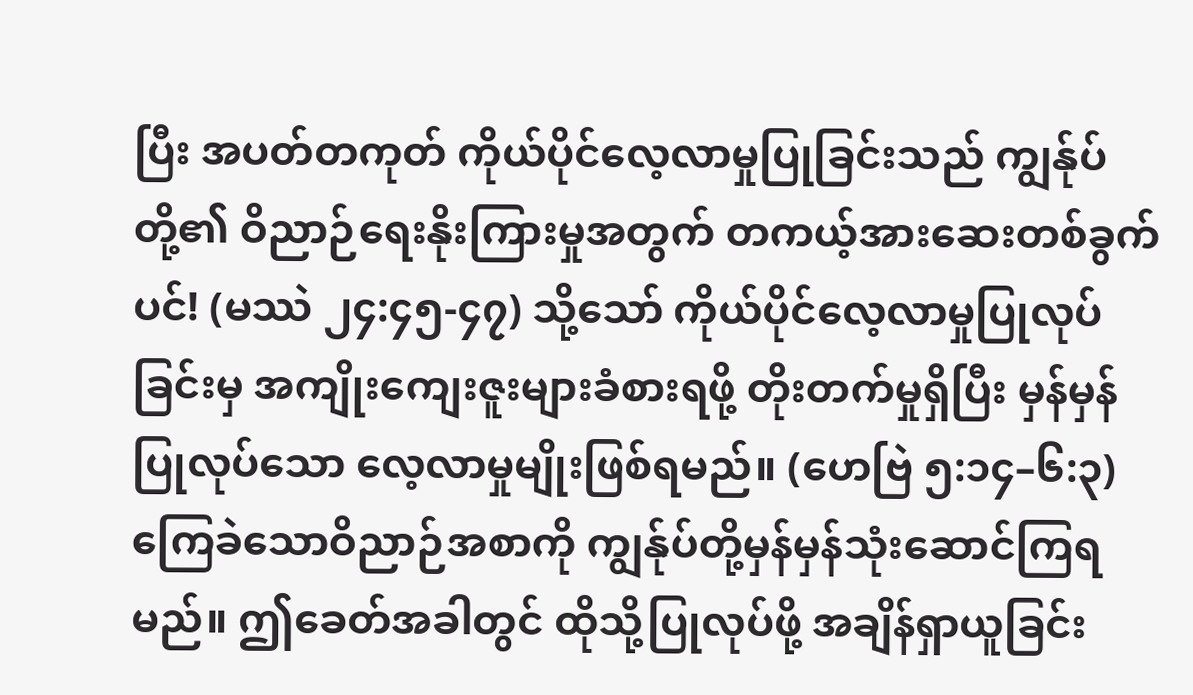ပြီး အပတ်တကုတ် ကိုယ်ပိုင်လေ့လာမှုပြုခြင်းသည် ကျွန်ုပ်တို့၏ ဝိညာဉ်ရေးနိုးကြားမှုအတွက် တကယ့်အားဆေးတစ်ခွက်ပင်! (မဿဲ ၂၄:၄၅-၄၇) သို့သော် ကိုယ်ပိုင်လေ့လာမှုပြုလုပ်ခြင်းမှ အကျိုးကျေးဇူးများခံစားရဖို့ တိုးတက်မှုရှိပြီး မှန်မှန်ပြုလုပ်သော လေ့လာမှုမျိုးဖြစ်ရမည်။ (ဟေဗြဲ ၅:၁၄–၆:၃) ကြေခဲသောဝိညာဉ်အစာကို ကျွန်ုပ်တို့မှန်မှန်သုံးဆောင်ကြရမည်။ ဤခေတ်အခါတွင် ထိုသို့ပြုလုပ်ဖို့ အချိန်ရှာယူခြင်း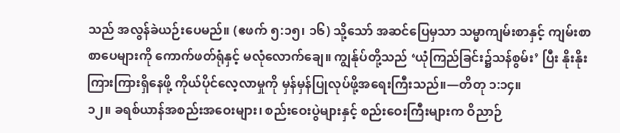သည် အလွန်ခဲယဉ်းပေမည်။ (ဧဖက် ၅:၁၅၊ ၁၆) သို့သော် အဆင်ပြေမှသာ သမ္မာကျမ်းစာနှင့် ကျမ်းစာစာပေများကို ကောက်ဖတ်ရုံနှင့် မလုံလောက်ချေ။ ကျွန်ုပ်တို့သည် ‘ယုံကြည်ခြင်း၌သန်စွမ်း’ ပြီး နိုးနိုးကြားကြားရှိနေဖို့ ကိုယ်ပိုင်လေ့လာမှုကို မှန်မှန်ပြုလုပ်ဖို့အရေးကြီးသည်။—တိတု ၁:၁၄။
၁၂။ ခရစ်ယာန်အစည်းအဝေးများ၊ စည်းဝေးပွဲများနှင့် စည်းဝေးကြီးများက ဝိညာဉ်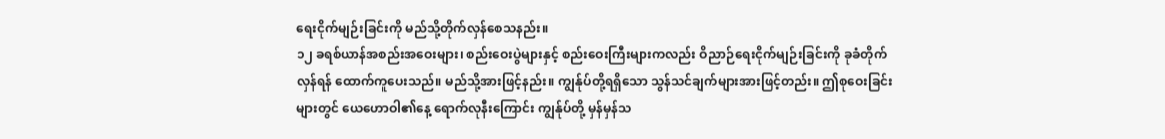ရေးငိုက်မျဉ်းခြင်းကို မည်သို့တိုက်လှန်စေသနည်း။
၁၂ ခရစ်ယာန်အစည်းအဝေးများ၊ စည်းဝေးပွဲများနှင့် စည်းဝေးကြီးများကလည်း ဝိညာဉ်ရေးငိုက်မျဉ်းခြင်းကို ခုခံတိုက်လှန်ရန် ထောက်ကူပေးသည်။ မည်သို့အားဖြင့်နည်း။ ကျွန်ုပ်တို့ရရှိသော သွန်သင်ချက်များအားဖြင့်တည်း။ ဤစုဝေးခြင်းများတွင် ယေဟောဝါ၏နေ့ ရောက်လုနီးကြောင်း ကျွန်ုပ်တို့ မှန်မှန်သ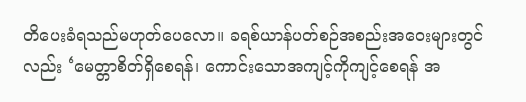တိပေးခံရသည်မဟုတ်ပေလော။ ခရစ်ယာန်ပတ်စဉ်အစည်းအဝေးများတွင်လည်း ‘မေတ္တာစိတ်ရှိစေရန်၊ ကောင်းသောအကျင့်ကိုကျင့်စေရန် အ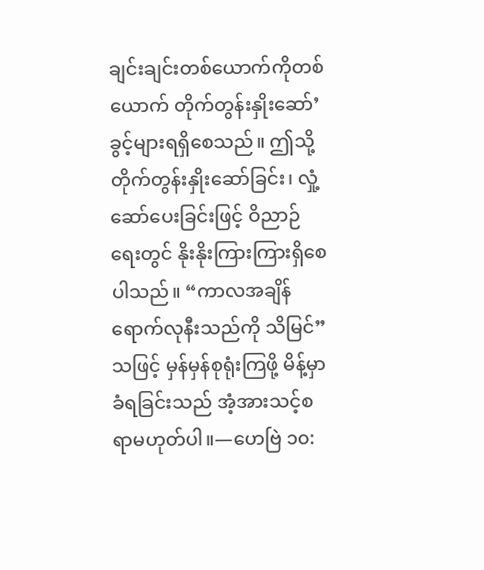ချင်းချင်းတစ်ယောက်ကိုတစ်ယောက် တိုက်တွန်းနှိုးဆော်’ ခွင့်များရရှိစေသည်။ ဤသို့တိုက်တွန်းနှိုးဆော်ခြင်း၊ လှုံ့ဆော်ပေးခြင်းဖြင့် ဝိညာဉ်ရေးတွင် နိုးနိုးကြားကြားရှိစေပါသည်။ “ကာလအချိန်ရောက်လုနီးသည်ကို သိမြင်” သဖြင့် မှန်မှန်စုရုံးကြဖို့ မိန့်မှာခံရခြင်းသည် အံ့အားသင့်စရာမဟုတ်ပါ။—ဟေဗြဲ ၁၀: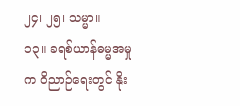၂၄၊ ၂၅၊ သမ္မာ။
၁၃။ ခရစ်ယာန်ဓမ္မအမှုက ဝိညာဉ်ရေးတွင် နိုး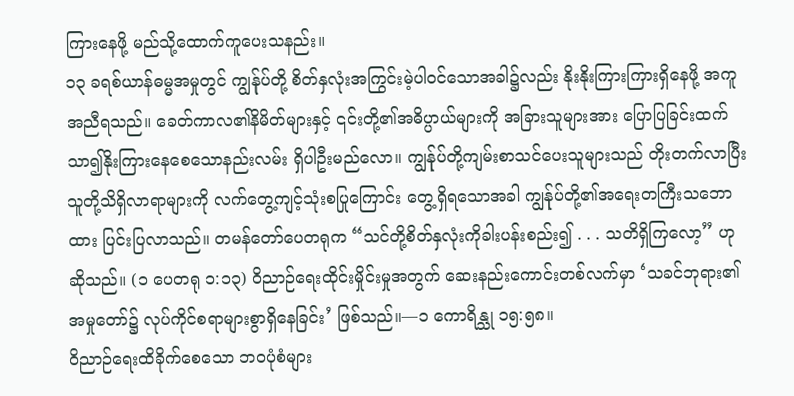ကြားနေဖို့ မည်သို့ထောက်ကူပေးသနည်း။
၁၃ ခရစ်ယာန်ဓမ္မအမှုတွင် ကျွန်ုပ်တို့ စိတ်နှလုံးအကြွင်းမဲ့ပါဝင်သောအခါ၌လည်း နိုးနိုးကြားကြားရှိနေဖို့ အကူအညီရသည်။ ခေတ်ကာလ၏နိမိတ်များနှင့် ၎င်းတို့၏အဓိပ္ပာယ်များကို အခြားသူများအား ပြောပြခြင်းထက် သာ၍နိုးကြားနေစေသောနည်းလမ်း ရှိပါဦးမည်လော။ ကျွန်ုပ်တို့ကျမ်းစာသင်ပေးသူများသည် တိုးတက်လာပြီး သူတို့သိရှိလာရာများကို လက်တွေ့ကျင့်သုံးစပြုကြောင်း တွေ့ရှိရသောအခါ ကျွန်ုပ်တို့၏အရေးတကြီးသဘောထား ပြင်းပြလာသည်။ တမန်တော်ပေတရုက “သင်တို့စိတ်နှလုံးကိုခါးပန်းစည်း၍ . . . သတိရှိကြလော့” ဟုဆိုသည်။ (၁ ပေတရု ၁:၁၃) ဝိညာဉ်ရေးထိုင်းမှိုင်းမှုအတွက် ဆေးနည်းကောင်းတစ်လက်မှာ ‘သခင်ဘုရား၏အမှုတော်၌ လုပ်ကိုင်စရာများစွာရှိနေခြင်း’ ဖြစ်သည်။—၁ ကောရိန္သု ၁၅:၅၈။
ဝိညာဉ်ရေးထိခိုက်စေသော ဘဝပုံစံများ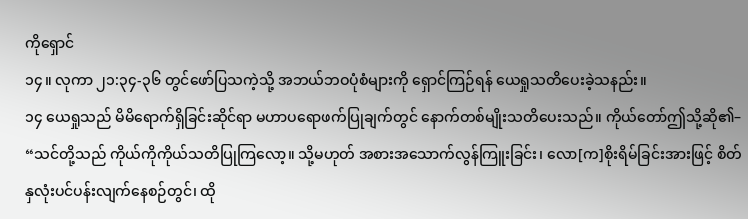ကိုရှောင်
၁၄။ လုကာ ၂၁:၃၄-၃၆ တွင်ဖော်ပြသကဲ့သို့ အဘယ်ဘဝပုံစံများကို ရှောင်ကြဉ်ရန် ယေရှုသတိပေးခဲ့သနည်း။
၁၄ ယေရှုသည် မိမိရောက်ရှိခြင်းဆိုင်ရာ မဟာပရောဖက်ပြုချက်တွင် နောက်တစ်မျိုးသတိပေးသည်။ ကိုယ်တော်ဤသို့ဆို၏– “သင်တို့သည် ကိုယ်ကိုကိုယ်သတိပြုကြလော့။ သို့မဟုတ် အစားအသောက်လွန်ကြူးခြင်း၊ လော[က]စိုးရိမ်ခြင်းအားဖြင့် စိတ်နှလုံးပင်ပန်းလျက်နေစဉ်တွင်၊ ထို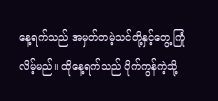နေ့ရက်သည် အမှတ်တမဲ့သင်တို့နှင့်တွေ့ကြုံလိမ့်မည်။ ထိုနေ့ရက်သည် ပိုက်ကွန်ကဲ့သို့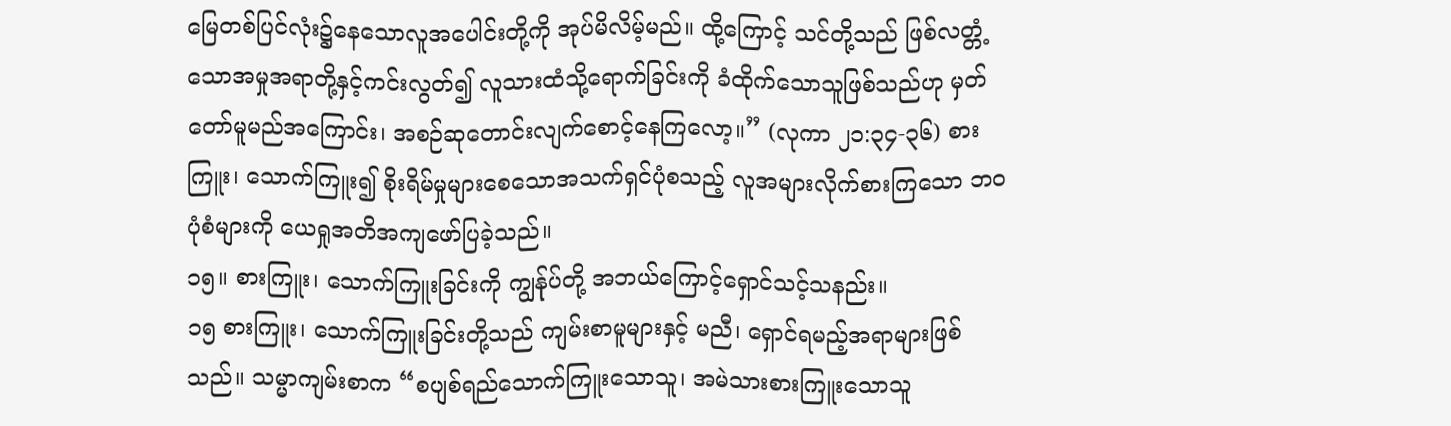မြေတစ်ပြင်လုံး၌နေသောလူအပေါင်းတို့ကို အုပ်မိလိမ့်မည်။ ထို့ကြောင့် သင်တို့သည် ဖြစ်လတ္တံ့သောအမှုအရာတို့နှင့်ကင်းလွတ်၍ လူသားထံသို့ရောက်ခြင်းကို ခံထိုက်သောသူဖြစ်သည်ဟု မှတ်တော်မူမည်အကြောင်း၊ အစဉ်ဆုတောင်းလျက်စောင့်နေကြလော့။” (လုကာ ၂၁:၃၄-၃၆) စားကြူး၊ သောက်ကြူး၍ စိုးရိမ်မှုများစေသောအသက်ရှင်ပုံစသည့် လူအများလိုက်စားကြသော ဘဝပုံစံများကို ယေရှုအတိအကျဖော်ပြခဲ့သည်။
၁၅။ စားကြူး၊ သောက်ကြူးခြင်းကို ကျွန်ုပ်တို့ အဘယ်ကြောင့်ရှောင်သင့်သနည်း။
၁၅ စားကြူး၊ သောက်ကြူးခြင်းတို့သည် ကျမ်းစာမူများနှင့် မညီ၊ ရှောင်ရမည့်အရာများဖြစ်သည်။ သမ္မာကျမ်းစာက “စပျစ်ရည်သောက်ကြူးသောသူ၊ အမဲသားစားကြူးသောသူ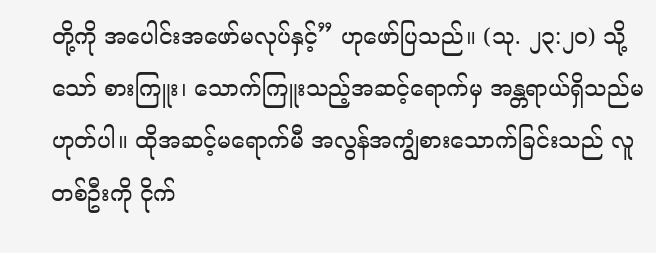တို့ကို အပေါင်းအဖော်မလုပ်နှင့်” ဟုဖော်ပြသည်။ (သု. ၂၃:၂၀) သို့သော် စားကြူး၊ သောက်ကြူးသည့်အဆင့်ရောက်မှ အန္တရာယ်ရှိသည်မဟုတ်ပါ။ ထိုအဆင့်မရောက်မီ အလွန်အကျွံစားသောက်ခြင်းသည် လူတစ်ဦးကို ငိုက်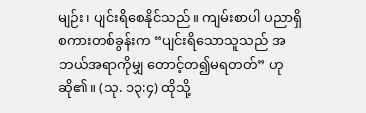မျဉ်း၊ ပျင်းရိစေနိုင်သည်။ ကျမ်းစာပါ ပညာရှိစကားတစ်ခွန်းက “ပျင်းရိသောသူသည် အဘယ်အရာကိုမျှ တောင့်တ၍မရတတ်” ဟုဆို၏။ (သု. ၁၃:၄) ထိုသို့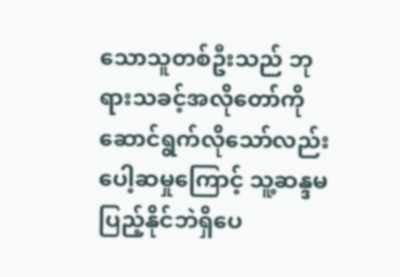သောသူတစ်ဦးသည် ဘုရားသခင့်အလိုတော်ကို ဆောင်ရွက်လိုသော်လည်း ပေါ့ဆမှုကြောင့် သူ့ဆန္ဒမပြည့်နိုင်ဘဲရှိပေ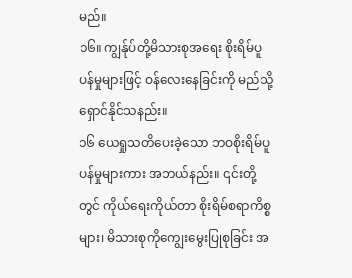မည်။
၁၆။ ကျွန်ုပ်တို့မိသားစုအရေး စိုးရိမ်ပူပန်မှုများဖြင့် ဝန်လေးနေခြင်းကို မည်သို့ရှောင်နိုင်သနည်း။
၁၆ ယေရှုသတိပေးခဲ့သော ဘဝစိုးရိမ်ပူပန်မှုများကား အဘယ်နည်း။ ၎င်းတို့တွင် ကိုယ်ရေးကိုယ်တာ စိုးရိမ်စရာကိစ္စများ၊ မိသားစုကိုကျွေးမွေးပြုစုခြင်း အ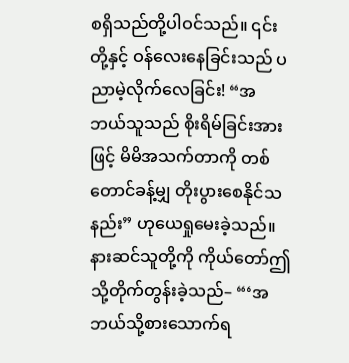စရှိသည်တို့ပါဝင်သည်။ ၎င်းတို့နှင့် ဝန်လေးနေခြင်းသည် ပညာမဲ့လိုက်လေခြင်း! “အဘယ်သူသည် စိုးရိမ်ခြင်းအားဖြင့် မိမိအသက်တာကို တစ်တောင်ခန့်မျှ တိုးပွားစေနိုင်သနည်း” ဟုယေရှုမေးခဲ့သည်။ နားဆင်သူတို့ကို ကိုယ်တော်ဤသို့တိုက်တွန်းခဲ့သည်– “‘အဘယ်သို့စားသောက်ရ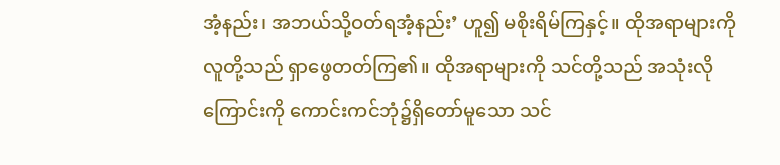အံ့နည်း၊ အဘယ်သို့ဝတ်ရအံ့နည်း’ ဟူ၍ မစိုးရိမ်ကြနှင့်။ ထိုအရာများကို လူတို့သည် ရှာဖွေတတ်ကြ၏။ ထိုအရာများကို သင်တို့သည် အသုံးလိုကြောင်းကို ကောင်းကင်ဘုံ၌ရှိတော်မူသော သင်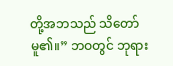တို့အဘသည် သိတော်မူ၏။” ဘဝတွင် ဘုရား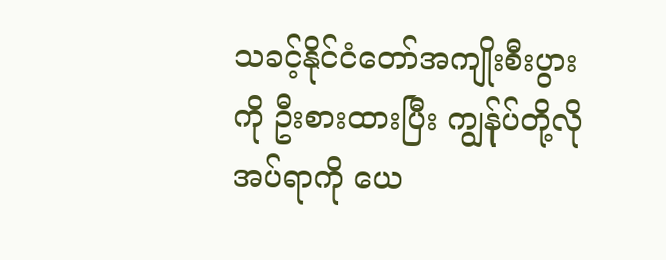သခင့်နိုင်ငံတော်အကျိုးစီးပွားကို ဦးစားထားပြီး ကျွန်ုပ်တို့လိုအပ်ရာကို ယေ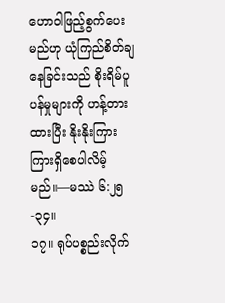ဟောဝါဖြည့်စွက်ပေးမည်ဟု ယုံကြည်စိတ်ချနေခြင်းသည် စိုးရိမ်ပူပန်မှုများကို ဟန့်တားထားပြီး နိုးနိုးကြားကြားရှိစေပါလိမ့်မည်။—မဿဲ ၆:၂၅-၃၄။
၁၇။ ရုပ်ပစ္စည်းလိုက်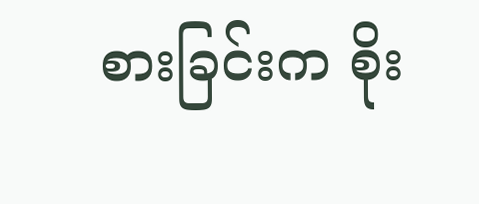စားခြင်းက စိုး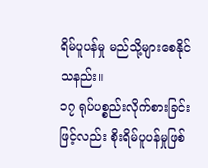ရိမ်ပူပန်မှု မည်သို့များစေနိုင်သနည်း။
၁၇ ရုပ်ပစ္စည်းလိုက်စားခြင်းဖြင့်လည်း စိုးရိမ်ပူပန်မှုဖြစ်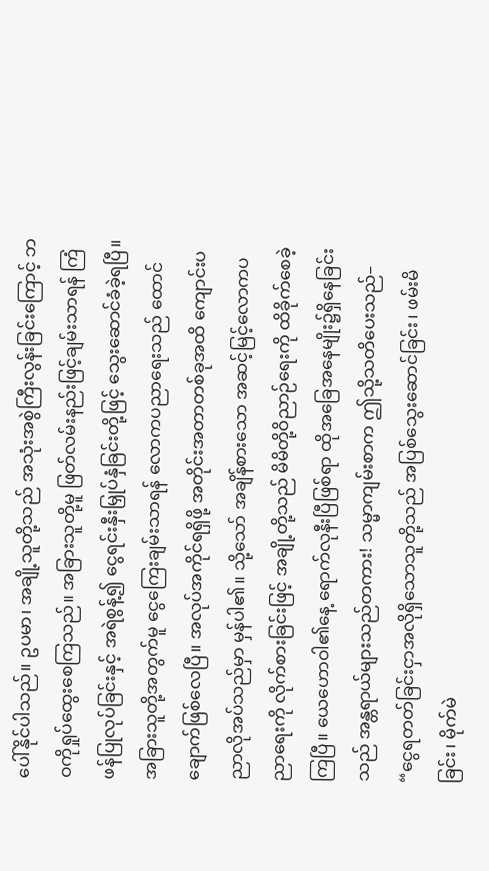ပေါ်နိုင်ပါသည်။ ဥပမာ၊ အချို့သူတို့သည် အသုံးအစွဲကြီးလွန်းခြင်းကြောင့် ဘဝကိုရှုပ်ထွေးစေကြသည်။ အခြားသူတို့မူ ဖြတ်လမ်းနည်းဖြင့်ချမ်းသာရန် ကြံဖန်ပြုလုပ်ခြင်းနှင့် အရဲစွန့်၍ ငွေရင်းနှီးမြှုပ်နှံခြင်းတို့ဖြင့် သွေးဆောင်ခံခဲ့ရပြီ။ အခြားသူတို့အတွက်မူ ငွေကြေးချမ်းသာရန် လောကပညာရေးသည် ထောင်ချောက်ဖြစ်လေပြီ။ အလုပ်အကိုင်ရရှိဖို့ အတိုင်းအတာတစ်ခုအထိ ကျောင်းပညာလိုအပ်သည်မှာ မှန်ပါ၏။ သို့သော် အချိန်စားသော အဆင့်မြင့်လောကပညာရေးကို လိုက်စားခြင်းဖြင့် အချို့တို့သည် မိမိတို့ဝိညာဉ်ရေးကို ထိခိုက်စေခဲ့ကြပြီ။ ယေဟောဝါ၏နေ့ ရောက်လုနီးပြီဖြစ်ရာ ထိုအခြေအနေမျိုး၌ရှိနေခြင်းသည် အန္တရာယ်များသည်တကား! သမ္မာကျမ်းစာက ဤသို့သတိပေးသည်– “ငွေရတတ်ခြင်းငှာအလိုရှိသောသူတို့သည် အပြစ်သွေးဆောင်ခြင်း၊ ဖမ်းမိခြင်း၊ မိုက်မဲ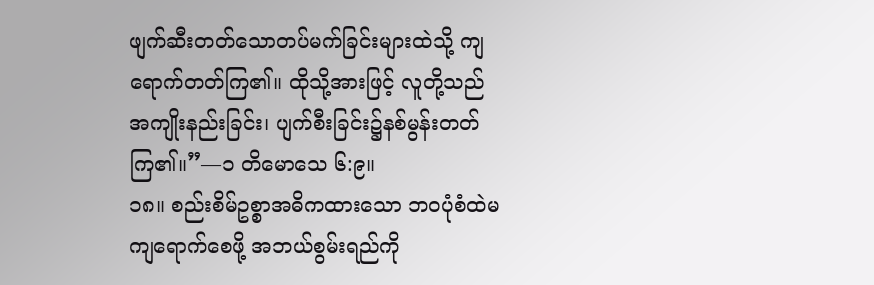ဖျက်ဆီးတတ်သောတပ်မက်ခြင်းများထဲသို့ ကျရောက်တတ်ကြ၏။ ထိုသို့အားဖြင့် လူတို့သည် အကျိုးနည်းခြင်း၊ ပျက်စီးခြင်း၌နစ်မွန်းတတ်ကြ၏။”—၁ တိမောသေ ၆:၉။
၁၈။ စည်းစိမ်ဥစ္စာအဓိကထားသော ဘဝပုံစံထဲမကျရောက်စေဖို့ အဘယ်စွမ်းရည်ကို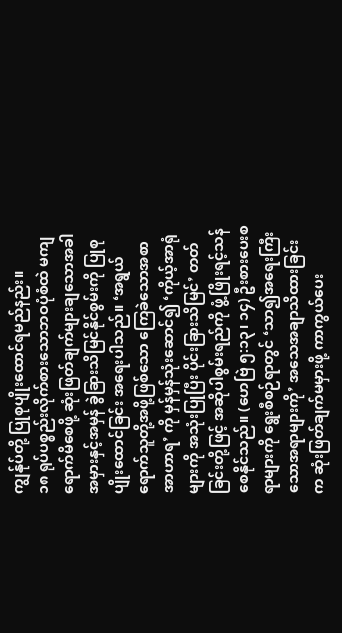ကျွန်ုပ်တို့ ပြုစုပျိုးထောင်ရမည်နည်း။
၁၈ ရုပ်ပစ္စည်းလိုက်စားသောဘဝပုံစံထဲ မကျရောက်မိစေဖို့ ဆုံးဖြတ်ချက်များချသောအခါ အမှားနှင့်အမှန် ခွဲခြားသိမြင်နိုင်စွမ်းကို ပြုစုပျိုးထောင်ခြင်း အရေးပါသည်။ ‘အရွယ်ရောက်သူတို့အဖို့ဖြစ်သော ကြေခဲသောအစာအာဟာရ’ ကို မှန်မှန်သုံးဆောင်၍ ‘ကိုယ့်အာရုံများကို အသုံးပြုပြီး ပိုင်းခြားသိမြင်’ တတ်ခြင်းတို့ဖြင့် အဆိုပါစွမ်းရည်ကို ဖွံ့ဖြိုးရင့်သန်စေနိုင်သည်။ (ဟေဗြဲ ၅:၁၃၊ ၁၄) ဦးစားပေးစရာများကို ရွေးစီစဉ်ရာတွင် ‘သာ၍အရေးကြီးသောအရာများကို’ အသေအချာသိထားခြင်းက ဆုံးဖြတ်ချက်မမှားဖို့ ကာကွယ်ပေး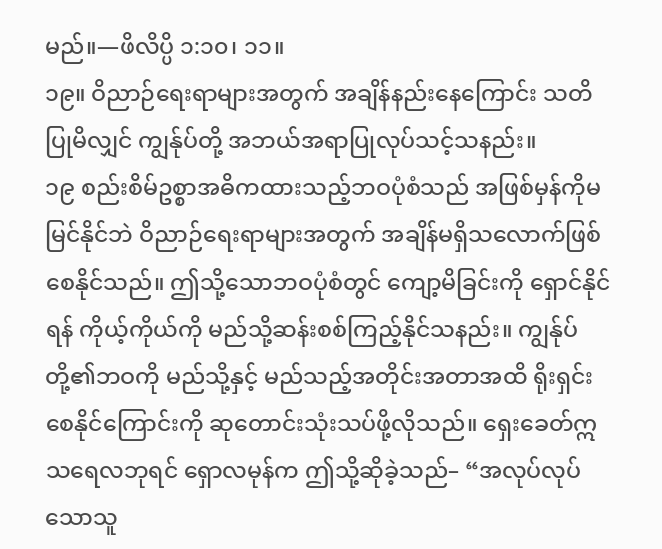မည်။—ဖိလိပ္ပိ ၁:၁၀၊ ၁၁။
၁၉။ ဝိညာဉ်ရေးရာများအတွက် အချိန်နည်းနေကြောင်း သတိပြုမိလျှင် ကျွန်ုပ်တို့ အဘယ်အရာပြုလုပ်သင့်သနည်း။
၁၉ စည်းစိမ်ဥစ္စာအဓိကထားသည့်ဘဝပုံစံသည် အဖြစ်မှန်ကိုမမြင်နိုင်ဘဲ ဝိညာဉ်ရေးရာများအတွက် အချိန်မရှိသလောက်ဖြစ်စေနိုင်သည်။ ဤသို့သောဘဝပုံစံတွင် ကျော့မိခြင်းကို ရှောင်နိုင်ရန် ကိုယ့်ကိုယ်ကို မည်သို့ဆန်းစစ်ကြည့်နိုင်သနည်း။ ကျွန်ုပ်တို့၏ဘဝကို မည်သို့နှင့် မည်သည့်အတိုင်းအတာအထိ ရိုးရှင်းစေနိုင်ကြောင်းကို ဆုတောင်းသုံးသပ်ဖို့လိုသည်။ ရှေးခေတ်ဣသရေလဘုရင် ရှောလမုန်က ဤသို့ဆိုခဲ့သည်– “အလုပ်လုပ်သောသူ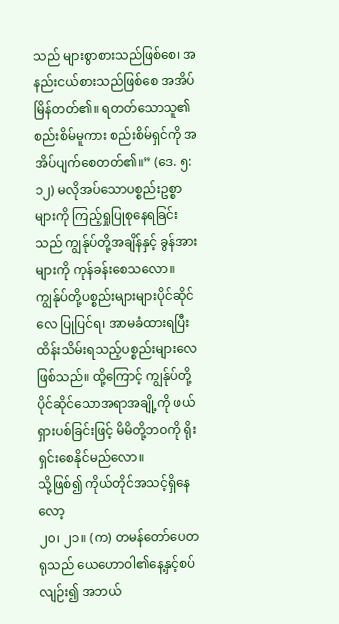သည် များစွာစားသည်ဖြစ်စေ၊ အနည်းငယ်စားသည်ဖြစ်စေ အအိပ်မြိန်တတ်၏။ ရတတ်သောသူ၏စည်းစိမ်မူကား စည်းစိမ်ရှင်ကို အအိပ်ပျက်စေတတ်၏။” (ဒေ. ၅:၁၂) မလိုအပ်သောပစ္စည်းဥစ္စာများကို ကြည့်ရှုပြုစုနေရခြင်းသည် ကျွန်ုပ်တို့အချိန်နှင့် ခွန်အားများကို ကုန်ခန်းစေသလော။ ကျွန်ုပ်တို့ပစ္စည်းများများပိုင်ဆိုင်လေ ပြုပြင်ရ၊ အာမခံထားရပြီး ထိန်းသိမ်းရသည့်ပစ္စည်းများလေဖြစ်သည်။ ထို့ကြောင့် ကျွန်ုပ်တို့ပိုင်ဆိုင်သောအရာအချို့ကို ဖယ်ရှားပစ်ခြင်းဖြင့် မိမိတို့ဘဝကို ရိုးရှင်းစေနိုင်မည်လော။
သို့ဖြစ်၍ ကိုယ်တိုင်အသင့်ရှိနေလော့
၂၀၊ ၂၁။ (က) တမန်တော်ပေတရုသည် ယေဟောဝါ၏နေ့နှင့်စပ်လျဉ်း၍ အဘယ်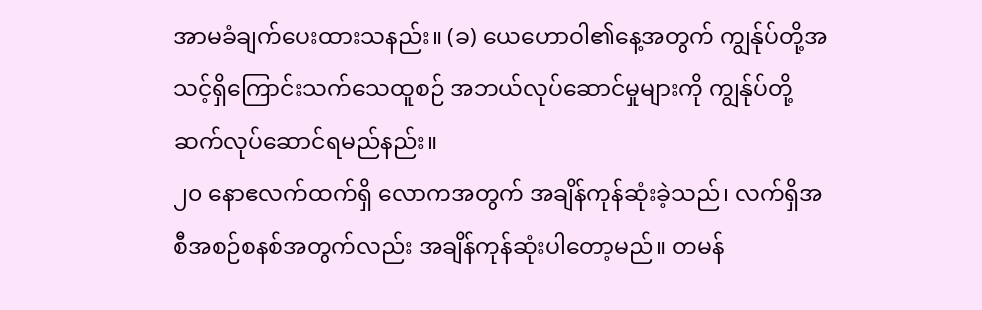အာမခံချက်ပေးထားသနည်း။ (ခ) ယေဟောဝါ၏နေ့အတွက် ကျွန်ုပ်တို့အသင့်ရှိကြောင်းသက်သေထူစဉ် အဘယ်လုပ်ဆောင်မှုများကို ကျွန်ုပ်တို့ ဆက်လုပ်ဆောင်ရမည်နည်း။
၂၀ နောဧလက်ထက်ရှိ လောကအတွက် အချိန်ကုန်ဆုံးခဲ့သည်၊ လက်ရှိအစီအစဉ်စနစ်အတွက်လည်း အချိန်ကုန်ဆုံးပါတော့မည်။ တမန်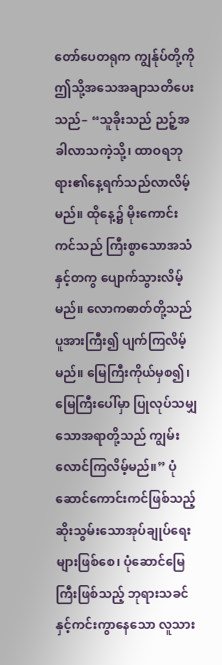တော်ပေတရုက ကျွန်ုပ်တို့ကို ဤသို့အသေအချာသတိပေးသည်– “သူခိုးသည် ညဉ့်အခါလာသကဲ့သို့၊ ထာဝရဘုရား၏နေ့ရက်သည်လာလိမ့်မည်။ ထိုနေ့၌ မိုးကောင်းကင်သည် ကြီးစွာသောအသံနှင့်တကွ ပျောက်သွားလိမ့်မည်။ လောကဓာတ်တို့သည် ပူအားကြီး၍ ပျက်ကြလိမ့်မည်။ မြေကြီးကိုယ်မှစ၍၊ မြေကြီးပေါ်မှာ ပြုလုပ်သမျှသောအရာတို့သည် ကျွမ်းလောင်ကြလိမ့်မည်။” ပုံဆောင်ကောင်းကင်ဖြစ်သည့် ဆိုးသွမ်းသောအုပ်ချုပ်ရေးများဖြစ်စေ၊ ပုံဆောင်မြေကြီးဖြစ်သည့် ဘုရားသခင်နှင့်ကင်းကွာနေသော လူသား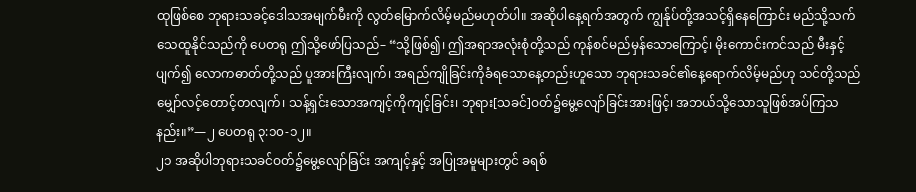ထုဖြစ်စေ ဘုရားသခင့်ဒေါသအမျက်မီးကို လွတ်မြောက်လိမ့်မည်မဟုတ်ပါ။ အဆိုပါနေ့ရက်အတွက် ကျွန်ုပ်တို့အသင့်ရှိနေကြောင်း မည်သို့သက်သေထူနိုင်သည်ကို ပေတရု ဤသို့ဖော်ပြသည်– “သို့ဖြစ်၍၊ ဤအရာအလုံးစုံတို့သည် ကုန်စင်မည်မှန်သောကြောင့်၊ မိုးကောင်းကင်သည် မီးနှင့်ပျက်၍ လောကဓာတ်တို့သည် ပူအားကြီးလျက်၊ အရည်ကျိုခြင်းကိုခံရသောနေ့တည်းဟူသော ဘုရားသခင်၏နေ့ရောက်လိမ့်မည်ဟု သင်တို့သည် မျှော်လင့်တောင့်တလျက်၊ သန့်ရှင်းသောအကျင့်ကိုကျင့်ခြင်း၊ ဘုရား[သခင်]ဝတ်၌မွေ့လျော်ခြင်းအားဖြင့်၊ အဘယ်သို့သောသူဖြစ်အပ်ကြသနည်း။”—၂ ပေတရု ၃:၁၀-၁၂။
၂၁ အဆိုပါဘုရားသခင်ဝတ်၌မွေ့လျော်ခြင်း အကျင့်နှင့် အပြုအမူများတွင် ခရစ်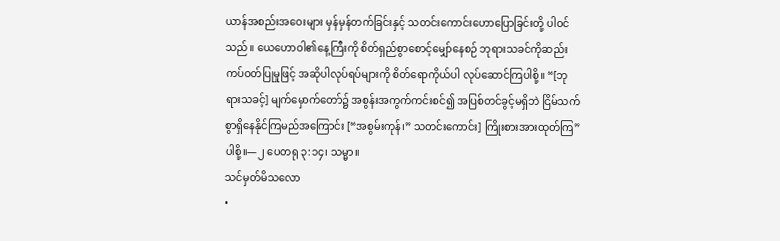ယာန်အစည်းအဝေးများ မှန်မှန်တက်ခြင်းနှင့် သတင်းကောင်းဟောပြောခြင်းတို့ ပါဝင်သည်။ ယေဟောဝါ၏နေ့ကြီးကို စိတ်ရှည်စွာစောင့်မျှော်နေစဉ် ဘုရားသခင်ကိုဆည်းကပ်ဝတ်ပြုမှုဖြင့် အဆိုပါလုပ်ရပ်များကို စိတ်ရောကိုယ်ပါ လုပ်ဆောင်ကြပါစို့။ “[ဘုရားသခင့်] မျက်မှောက်တော်၌ အစွန်းအကွက်ကင်းစင်၍ အပြစ်တင်ခွင့်မရှိဘဲ ငြိမ်သက်စွာရှိနေနိုင်ကြမည်အကြောင်း [“အစွမ်းကုန်၊” သတင်းကောင်း] ကြိုးစားအားထုတ်ကြ” ပါစို့။—၂ ပေတရု ၃:၁၄၊ သမ္မာ။
သင်မှတ်မိသလော
•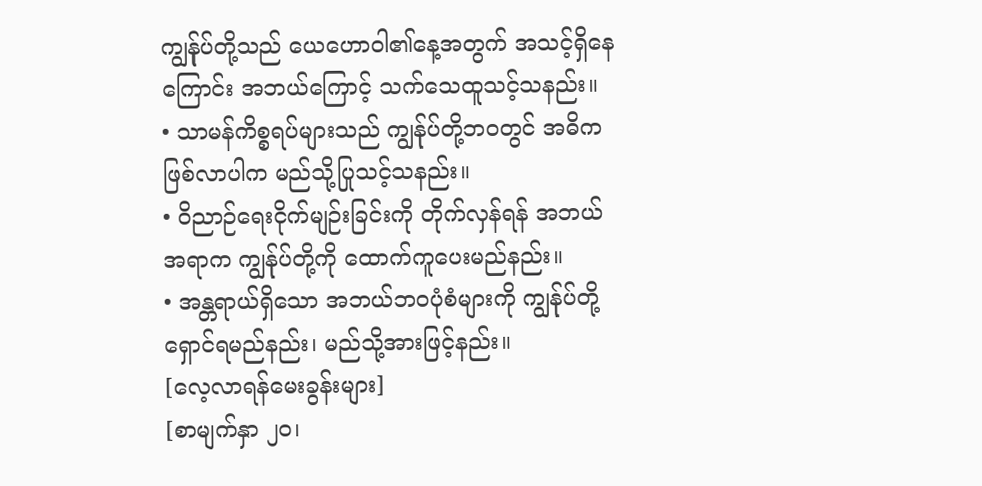ကျွန်ုပ်တို့သည် ယေဟောဝါ၏နေ့အတွက် အသင့်ရှိနေကြောင်း အဘယ်ကြောင့် သက်သေထူသင့်သနည်း။
• သာမန်ကိစ္စရပ်များသည် ကျွန်ုပ်တို့ဘဝတွင် အဓိကဖြစ်လာပါက မည်သို့ပြုသင့်သနည်း။
• ဝိညာဉ်ရေးငိုက်မျဉ်းခြင်းကို တိုက်လှန်ရန် အဘယ်အရာက ကျွန်ုပ်တို့ကို ထောက်ကူပေးမည်နည်း။
• အန္တရာယ်ရှိသော အဘယ်ဘဝပုံစံများကို ကျွန်ုပ်တို့ရှောင်ရမည်နည်း၊ မည်သို့အားဖြင့်နည်း။
[လေ့လာရန်မေးခွန်းများ]
[စာမျက်နှာ ၂၀၊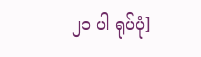၂၁ ပါ ရုပ်ပုံ]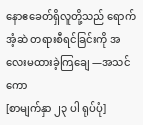နောဧခေတ်ရှိလူတို့သည် ရောက်အံ့ဆဲ တရားစီရင်ခြင်းကို အလေးမထားခဲ့ကြချေ —အသင်ကော
[စာမျက်နှာ ၂၃ ပါ ရုပ်ပုံ]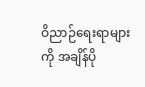ဝိညာဉ်ရေးရာများကို အချိန်ပို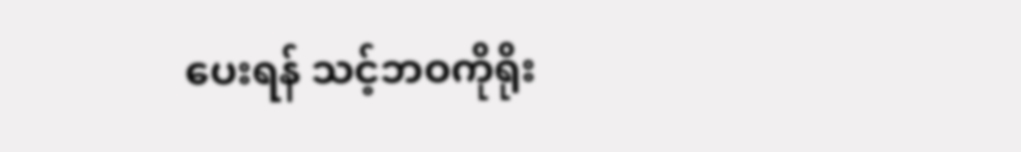ပေးရန် သင့်ဘဝကိုရိုး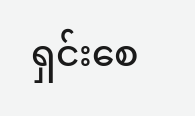ရှင်းစေ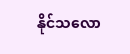နိုင်သလော